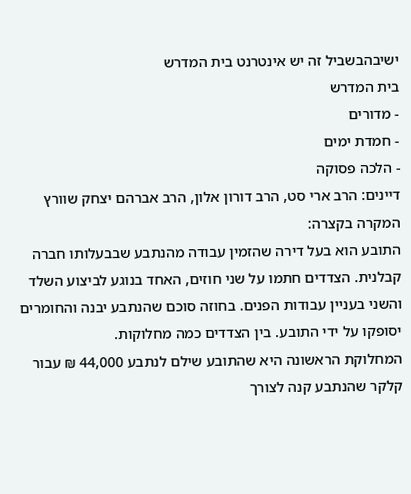ישיבהבשביל זה יש אינטרנט בית המדרש
בית המדרש
- מדורים
- חמדת ימים
- הלכה פסוקה
דיינים: הרב ארי סט, הרב דורון אלון, הרב אברהם יצחק שוורץ
המקרה בקצרה:
התובע הוא בעל דירה שהזמין עבודה מהנתבע שבבעלותו חברה קבלנית. הצדדים חתמו על שני חוזים, האחד בנוגע לביצוע השלד והשני בעניין עבודות הפנים. בחוזה סוכם שהנתבע יבנה והחומרים יסופקו על ידי התובע. בין הצדדים כמה מחלוקות.
המחלוקת הראשונה היא שהתובע שילם לנתבע 44,000 ₪ עבור קלקר שהנתבע קנה לצורך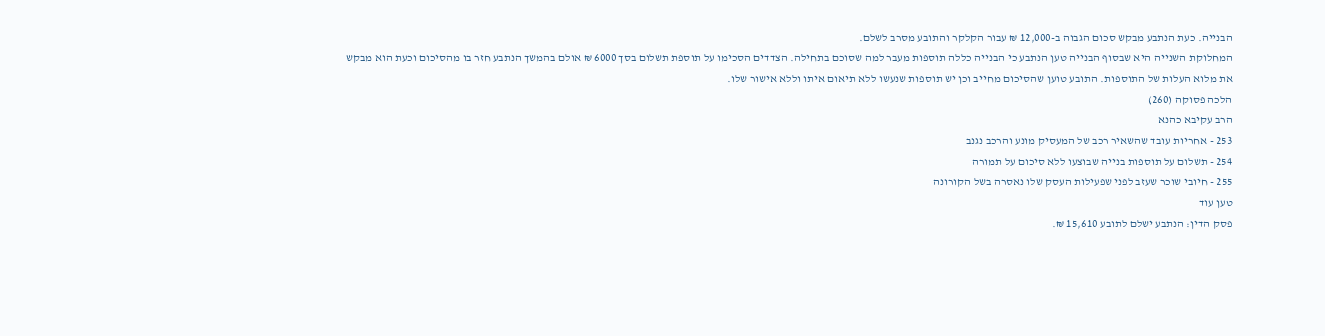הבנייה. כעת הנתבע מבקש סכום הגבוה ב-12,000 ₪ עבור הקלקר והתובע מסרב לשלם.
המחלוקת השנייה היא שבסוף הבנייה טען הנתבע כי הבנייה כללה תוספות מעבר למה שסוכם בתחילה. הצדדים הסכימו על תוספת תשלום בסך 6000 ₪ אולם בהמשך הנתבע חזר בו מהסיכום וכעת הוא מבקש את מלוא העלות של התוספות. התובע טוען שהסיכום מחייב וכן יש תוספות שנעשו ללא תיאום איתו וללא אישור שלו.
הלכה פסוקה (260)
הרב עקיבא כהנא
253 - אחריות עובד שהשאיר רכב של המעסיק מונע והרכב נגנב
254 - תשלום על תוספות בנייה שבוצעו ללא סיכום על תמורה
255 - חיובי שוכר שעזב לפני שפעילות העסק שלו נאסרה בשל הקורונה
טען עוד
פסק הדין: הנתבע ישלם לתובע 15,610 ₪.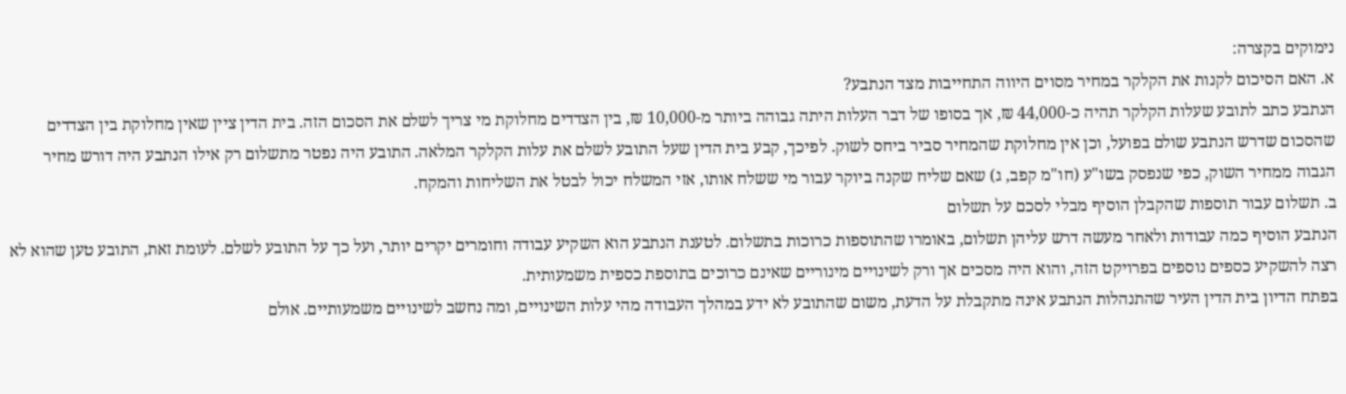נימוקים בקצרה:
א. האם הסיכום לקנות את הקלקר במחיר מסוים היווה התחייבות מצד הנתבע?
הנתבע כתב לתובע שעלות הקלקר תהיה כ-44,000 ₪, אך בסופו של דבר העלות היתה גבוהה ביותר מ-10,000 ₪, בין הצדדים מחלוקת מי צריך לשלם את הסכום הזה. בית הדין ציין שאין מחלוקת בין הצדדים שהסכום שדרש הנתבע שולם בפועל, וכן אין מחלוקת שהמחיר סביר ביחס לשוק. לפיכך, קבע בית הדין שעל התובע לשלם את עלות הקלקר המלאה. התובע היה נפטר מתשלום רק אילו הנתבע היה דורש מחיר הגבוה ממחיר השוק, כפי שנפסק בשו"ע (חו"מ קפב, ג) שאם שליח שקנה ביוקר עבור מי ששלח אותו, אזי המשלח יכול לבטל את השליחות והמקח.
ב. תשלום עבור תוספות שהקבלן הוסיף מבלי לסכם על תשלום
הנתבע הוסיף כמה עבודות ולאחר מעשה דרש עליהן תשלום, באומרו שהתוספות כרוכות בתשלום. לטענת הנתבע הוא השקיע עבודה וחומרים יקרים יותר, ועל כך על התובע לשלם. לעומת זאת, התובע טען שהוא לא רצה להשקיע כספים נוספים בפרויקט הזה, והוא היה מסכים אך ורק לשינויים מינוריים שאינם כרוכים בתוספת כספית משמעותית.
בפתח הדיון בית הדין העיר שהתנהלות הנתבע אינה מתקבלת על הדעת, משום שהתובע לא ידע במהלך העבודה מהי עלות השינויים, ומה נחשב לשינויים משמעותיים. אולם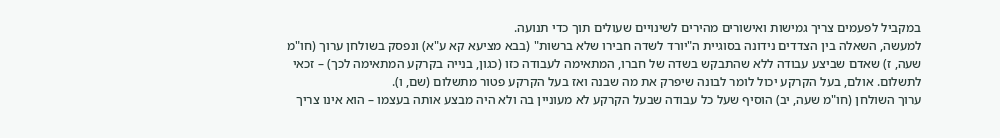במקביל לפעמים צריך גמישות ואישורים מהירים לשינויים שעולים תוך כדי תנועה.
למעשה, השאלה בין הצדדים נידונה בסוגיית ה"יורד לשדה חבירו שלא ברשות" (בבא מציעא קא ע"א) ונפסק בשולחן ערוך (חו"מ שעה, ז) שאדם שביצע עבודה ללא שהתבקש בשדה של חברו, המתאימה לעבודה כזו (כגון, בנייה בקרקע המתאימה לכך) – זכאי לתשלום. אולם, בעל הקרקע יכול לומר לבונה שיפרק את מה שבנה ואז בעל הקרקע פטור מתשלום (שם, ו).
ערוך השולחן (חו"מ שעה, יב) הוסיף שעל כל עבודה שבעל הקרקע לא מעוניין בה ולא היה מבצע אותה בעצמו – הוא אינו צריך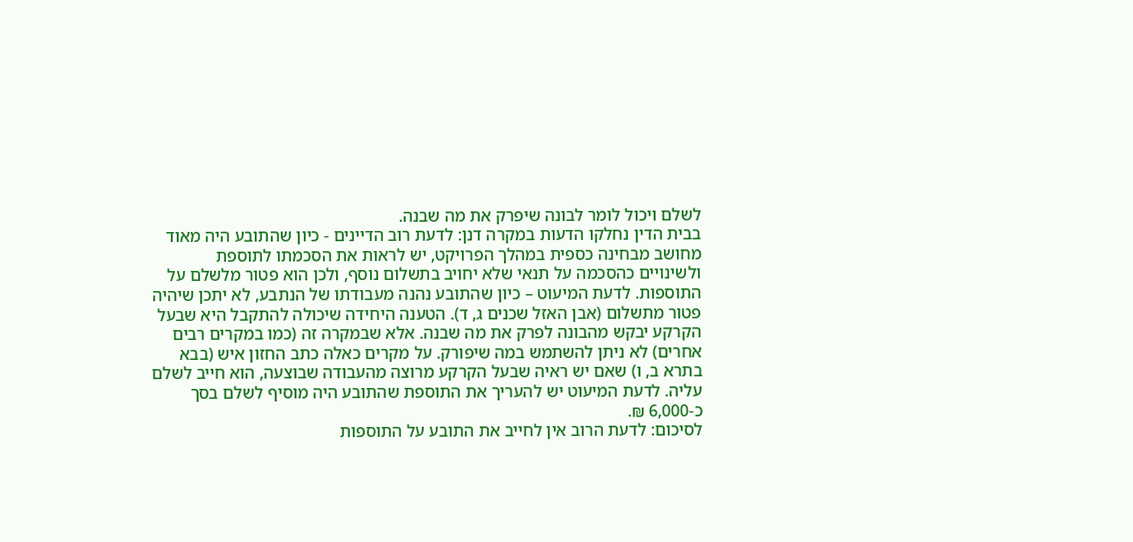לשלם ויכול לומר לבונה שיפרק את מה שבנה.
בבית הדין נחלקו הדעות במקרה דנן: לדעת רוב הדיינים - כיון שהתובע היה מאוד מחושב מבחינה כספית במהלך הפרויקט, יש לראות את הסכמתו לתוספת ולשינויים כהסכמה על תנאי שלא יחויב בתשלום נוסף, ולכן הוא פטור מלשלם על התוספות. לדעת המיעוט – כיון שהתובע נהנה מעבודתו של הנתבע, לא יתכן שיהיה פטור מתשלום (אבן האזל שכנים ג, ד). הטענה היחידה שיכולה להתקבל היא שבעל הקרקע יבקש מהבונה לפרק את מה שבנה. אלא שבמקרה זה (כמו במקרים רבים אחרים) לא ניתן להשתמש במה שיפורק. על מקרים כאלה כתב החזון איש (בבא בתרא ב, ו) שאם יש ראיה שבעל הקרקע מרוצה מהעבודה שבוצעה, הוא חייב לשלם עליה. לדעת המיעוט יש להעריך את התוספת שהתובע היה מוסיף לשלם בסך כ-6,000 ₪.
לסיכום: לדעת הרוב אין לחייב את התובע על התוספות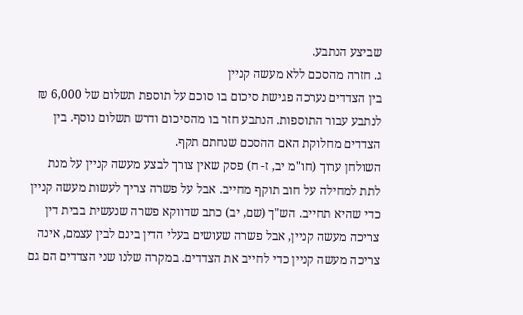שביצע הנתבע.
ג. חזרה מהסכם ללא מעשה קניין
בין הצדדים נערכה פגישת סיכום בו סוכם על תוספת תשלום של 6,000 ₪ לנתבע עבור התוספות. הנתבע חזר בו מהסיכום ודרש תשלום נוסף. בין הצדדים מחלוקת האם ההסכם שנחתם תקף.
השולחן ערוך (חו"מ יב, ז- ח) פסק שאין צורך לבצע מעשה קניין על מנת לתת למחילה על חוב תוקף מחייב. אבל על פשרה צריך לעשות מעשה קניין כדי שהיא תחייב. הש"ך (שם, יב) כתב שדווקא פשרה שנעשית בבית דין צריכה מעשה קניין, אבל פשרה שעושים בעלי הדין בינם לבין עצמם, אינה צריכה מעשה קניין כדי לחייב את הצדדים. במקרה שלנו שני הצדדים הם גם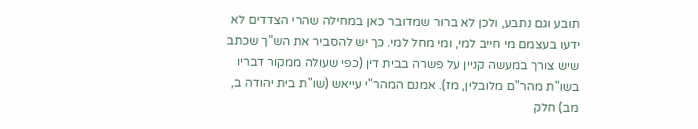תובע וגם נתבע, ולכן לא ברור שמדובר כאן במחילה שהרי הצדדים לא ידעו בעצמם מי חייב למי, ומי מחל למי. כך יש להסביר את הש"ך שכתב שיש צורך במעשה קניין על פשרה בבית דין (כפי שעולה ממקור דבריו בשו"ת מהר"ם מלובלין, מז). אמנם המהר"י עייאש (שו"ת בית יהודה ב, מב) חלק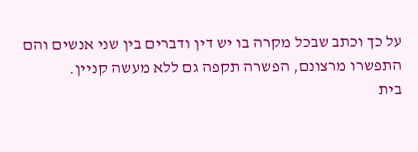על כך וכתב שבכל מקרה בו יש דין ודברים בין שני אנשים והם התפשרו מרצונם, הפשרה תקפה גם ללא מעשה קניין.
בית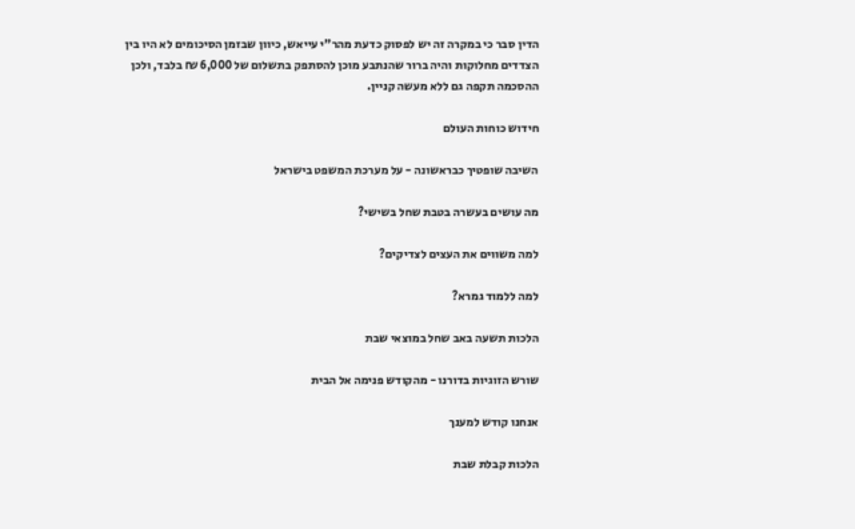הדין סבר כי במקרה זה יש לפסוק כדעת מהר"י עייאש, כיוון שבזמן הסיכומים לא היו בין הצדדים מחלוקות והיה ברור שהנתבע מוכן להסתפק בתשלום של 6,000 ₪ בלבד, ולכן ההסכמה תקפה גם ללא מעשה קניין.

חידוש כוחות העולם

השיבה שופטיך כבראשונה - על מערכת המשפט בישראל

מה עושים בעשרה בטבת שחל בשישי?

למה משווים את העצים לצדיקים?

למה ללמוד גמרא?

הלכות תשעה באב שחל במוצאי שבת

שורש הזוגיות בדורנו - מהקודש פנימה אל הבית

אנחנו קודש למענך

הלכות קבלת שבת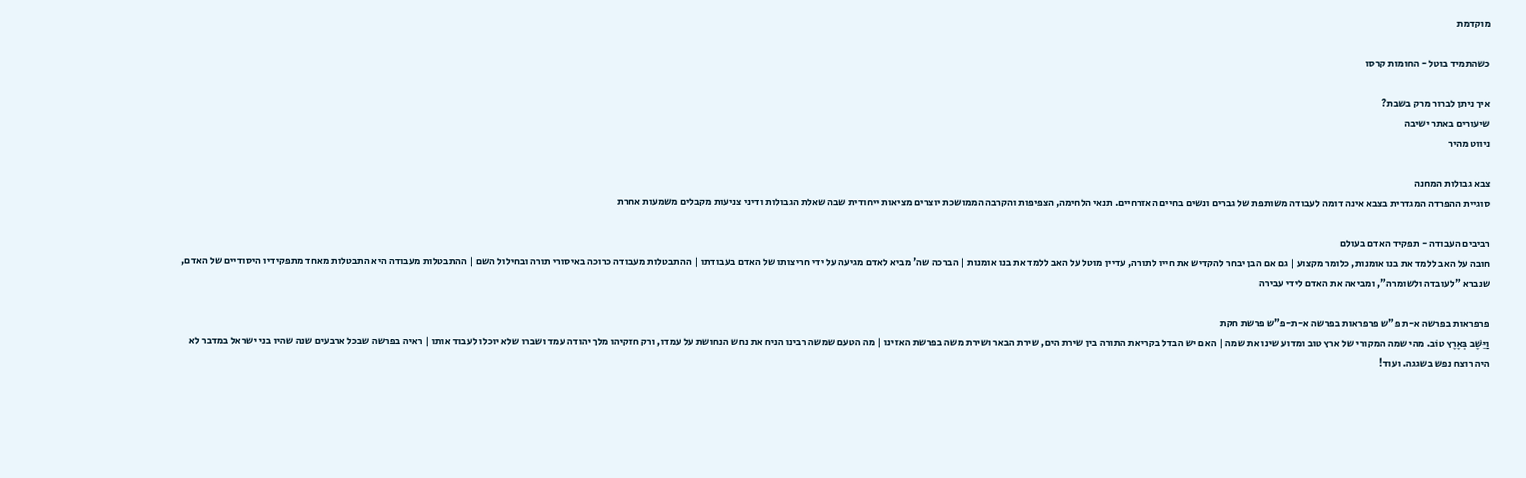מוקדמת

כשהתמיד בוטל - החומות קרסו

איך ניתן לברור מרק בשבת?
שיעורים באתר ישיבה
ניווט מהיר

צבא גבולות המחנה
סוגיית ההפרדה המגדרית בצבא אינה דומה לעבודה משותפת של גברים ונשים בחיים האזרחיים. תנאי הלחימה, הצפיפות והקרבה הממושכת יוצרים מציאות ייחודית שבה שאלת הגבולות ודיני צניעות מקבלים משמעות אחרת

רביבים העבודה - תפקיד האדם בעולם
חובה על האב ללמד את בנו אומנות, כלומר מקצוע | גם אם הבן יבחר להקדיש את חייו לתורה, עדיין מוטל על האב ללמד את בנו אומנות | הברכה שה' מביא לאדם מגיעה על ידי חריצותו של האדם בעבודתו | ההתבטלות מעבודה כרוכה באיסורי תורה ובחילול השם | ההתבטלות מעבודה היא התבטלות מאחד מתפקידיו היסודיים של האדם, שנברא "לעובדה ולשומרה", ומביאה את האדם לידי עבירה

פרפראות בפרשה א-ת פ"ש פרפראות בפרשה א-ת-פ"ש פרשת חקת
וַיֵּשֶׁב בְּאֶרֶץ טוֹב. מהי שמה המקורי של ארץ טוב ומדוע שינו את שמה | האם יש הבדל בקריאת התורה בין שירת הים, שירת הבאר ושירת משה בפרשת האזינו | מה הטעם שמשה רבינו הניח את נחש הנחושת על עמדו, ורק חזקיהו מלך יהודה עמד ושברו שלא יוכלו לעבוד אותו | ראיה בפרשה שבכל ארבעים שנה שהיו בני ישראל במדבר לא היה רוצח נפש בשגגה. ועוד!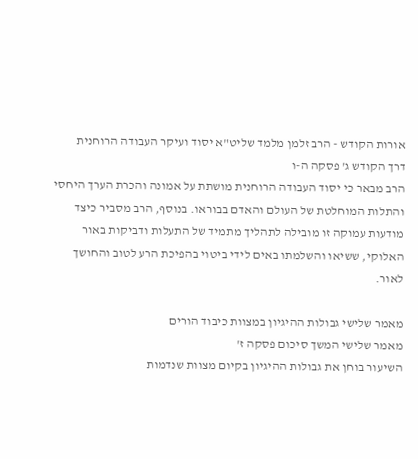אורות הקודש - הרב זלמן מלמד שליט"א יסוד ועיקר העבודה הרוחנית
דרך הקודש ג' פסקה ה-ו
הרב מבאר כי יסוד העבודה הרוחנית מושתת על אמונה והכרת הערך היחסי והתלות המוחלטת של העולם והאדם בבוראו. בנוסף, הרב מסביר כיצד מודעות עמוקה זו מובילה לתהליך מתמיד של התעלות ודביקות באור האלוקי, ששיאו והשלמתו באים לידי ביטוי בהפיכת הרע לטוב והחושך לאור.

מאמר שלישי גבולות ההיגיון במצוות כיבוד הורים
מאמר שלישי המשך סיכום פסקה ז'
השיעור בוחן את גבולות ההיגיון בקיום מצוות שנדמות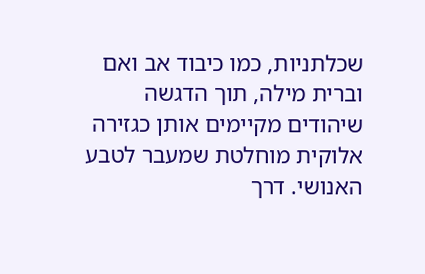שכלתניות, כמו כיבוד אב ואם וברית מילה, תוך הדגשה שיהודים מקיימים אותן כגזירה אלוקית מוחלטת שמעבר לטבע האנושי. דרך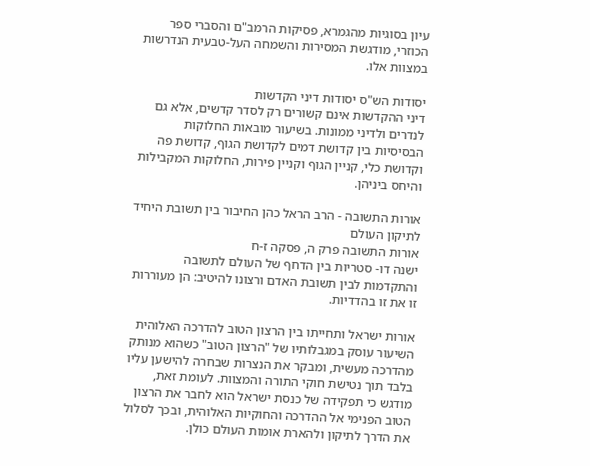עיון בסוגיות מהגמרא, פסיקות הרמב"ם והסברי ספר הכוזרי, מודגשת המסירות והשמחה העל-טבעית הנדרשות במצוות אלו.

יסודות הש"ס יסודות דיני הקדשות
דיני ההקדשות אינם קשורים רק לסדר קדשים, אלא גם לנדרים ולדיני ממונות. בשיעור מובאות החלוקות הבסיסיות בין קדושת דמים לקדושת הגוף, קדושת פה וקדושת כלי, קניין הגוף וקניין פירות, החלוקות המקבילות והיחס ביניהן.

אורות התשובה - הרב הראל כהן החיבור בין תשובת היחיד לתיקון העולם
אורות התשובה פרק ה, פסקה ז-ח
ישנה דו- סטריות בין הדחף של העולם לתשובה והתקדמות לבין תשובת האדם ורצונו להיטיב: הן מעוררות זו את זו בהדדיות.

אורות ישראל ותחייתו בין הרצון הטוב להדרכה האלוהית
השיעור עוסק במגבלותיו של "הרצון הטוב" כשהוא מנותק מהדרכה מעשית, ומבקר את הנצרות שבחרה להישען עליו בלבד תוך נטישת חוקי התורה והמצוות. לעומת זאת, מודגש כי תפקידה של כנסת ישראל הוא לחבר את הרצון הטוב הפנימי אל ההדרכה והחוקיות האלוהית, ובכך לסלול את הדרך לתיקון ולהארת אומות העולם כולן.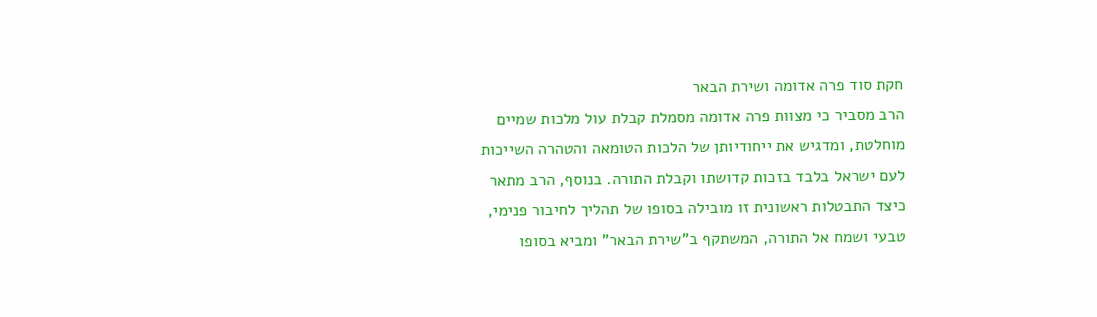חקת סוד פרה אדומה ושירת הבאר
הרב מסביר כי מצוות פרה אדומה מסמלת קבלת עול מלכות שמיים מוחלטת, ומדגיש את ייחודיותן של הלכות הטומאה והטהרה השייכות לעם ישראל בלבד בזכות קדושתו וקבלת התורה. בנוסף, הרב מתאר כיצד התבטלות ראשונית זו מובילה בסופו של תהליך לחיבור פנימי, טבעי ושמח אל התורה, המשתקף ב"שירת הבאר" ומביא בסופו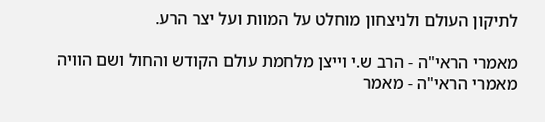לתיקון העולם ולניצחון מוחלט על המוות ועל יצר הרע.

מאמרי הראי"ה - הרב ש.י וייצן מלחמת עולם הקודש והחול ושם הוויה
מאמרי הראי"ה - מאמר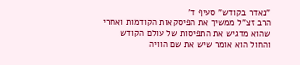"נאדר בקודש" סעיף ד'
הרב זצ"ל ממשיך את הפיסקאות הקודמות ואחרי שהוא מדגיש את התפיסות של עולם הקודש והחול הוא אומר שיש את שם הוויה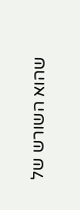שהוא השורש של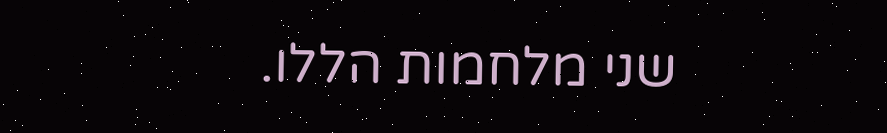שני מלחמות הללו.